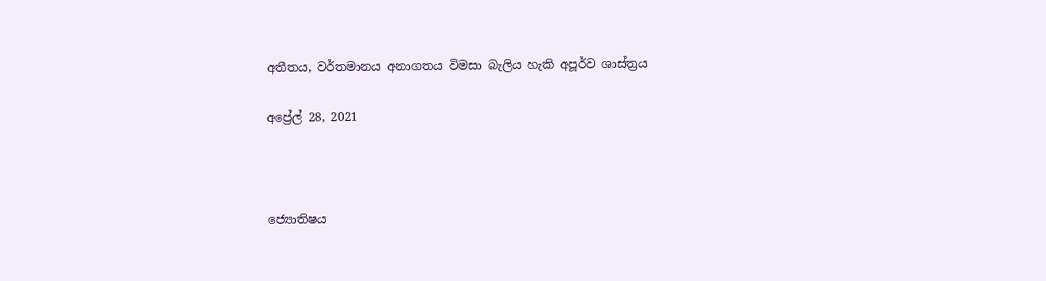අතීතය, වර්තමානය අනාගතය විමසා බැලිය හැකි අපූර්ව ශාස්ත්‍රය

අප්‍රේල් 28, 2021



ජ්‍යොතිෂය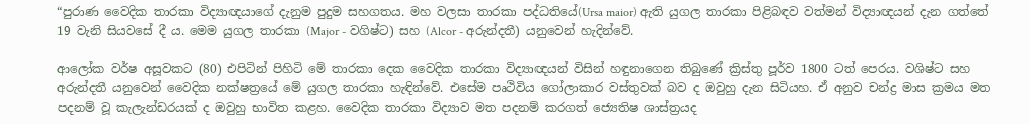“පුරාණ වෛදික තාරකා විද්‍යාඥයාගේ දැනුම පුදුම සහගතය. මහ වලසා තාරකා පද්ධතියේ(Ursa maior) ඇති යුගල තාරකා පිළිබඳව වත්මන් විද්‍යාඥයන් දැන ගත්තේ 19 වැනි සියවසේ දී ය. මෙම යුගල තාරකා (Major - වගිෂ්ට) සහ (Alcor - අරුන්දතී) යනුවෙන් හැදින්වේ.

ආලෝක වර්ෂ අසූවකට (80) එපිටින් පිහිටි මේ තාරකා දෙක වෛදික තාරකා විද්‍යාඥයන් විසින් හඳුනාගෙන තිබුණේ ක්‍රිස්තු පූර්ව 1800 ටත් පෙරය. වශිෂ්ට සහ අරුන්දතී යනුවෙන් වෛදික නක්ෂත්‍රයේ මේ යුගල තාරකා හැඳින්වේ. එසේම පෘථිවිය ගෝලාකාර වස්තුවක් බව ද ඔවුහු දැන සිටියහ. ඒ අනුව චන්ද්‍ර මාස ක්‍රමය මත පදනම් වූ කැලැන්ඩරයක් ද ඔවුහු භාවිත කළහ. වෛදික තාරකා විද්‍යාව මත පදනම් කරගත් ජ්‍යෙතිෂ ශාස්ත්‍රයද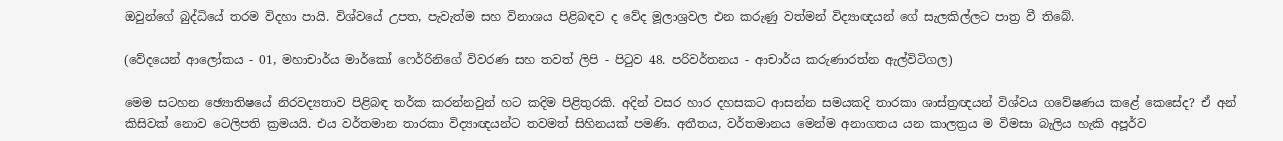ඔවුන්ගේ බුද්ධියේ තරම විදහා පායි. විශ්වයේ උපත, පැවැත්ම සහ විනාශය පිළිබඳව ද වේද මූලාශ්‍රවල එන කරුණු වත්මන් විද්‍යාඥයන් ගේ සැලකිල්ලට පාත්‍ර වී තිබේ.

(වේදයෙන් ආලෝකය - 01, මහාචාර්ය මාර්කෝ ෆෙර්රිනිගේ විවරණ සහ තවත් ලිපි - පිටුව 48. පරිවර්තනය - ආචාර්ය කරුණාරත්න ඇල්විටිගල)

මෙම සටහන ඡ්‍යොතිෂයේ නිරවද්‍යතාව පිළිබඳ තර්ක කරන්නවුන් හට කදිම පිළිතුරකි. අදින් වසර හාර දහසකට ආසන්න සමයකදි තාරකා ශාස්ත්‍රඥයන් විශ්වය ගවේෂණය කළේ කෙසේද? ඒ අන් කිසිවක් නොව ටෙලිපති ක්‍රමයයි. එය වර්තමාන තාරකා විද්‍යාඥයන්ට තවමත් සිහිනයක් පමණි. අතීතය, වර්තමානය මෙන්ම අනාගතය යන කාලත්‍රය ම විමසා බැලිය හැකි අපූර්ව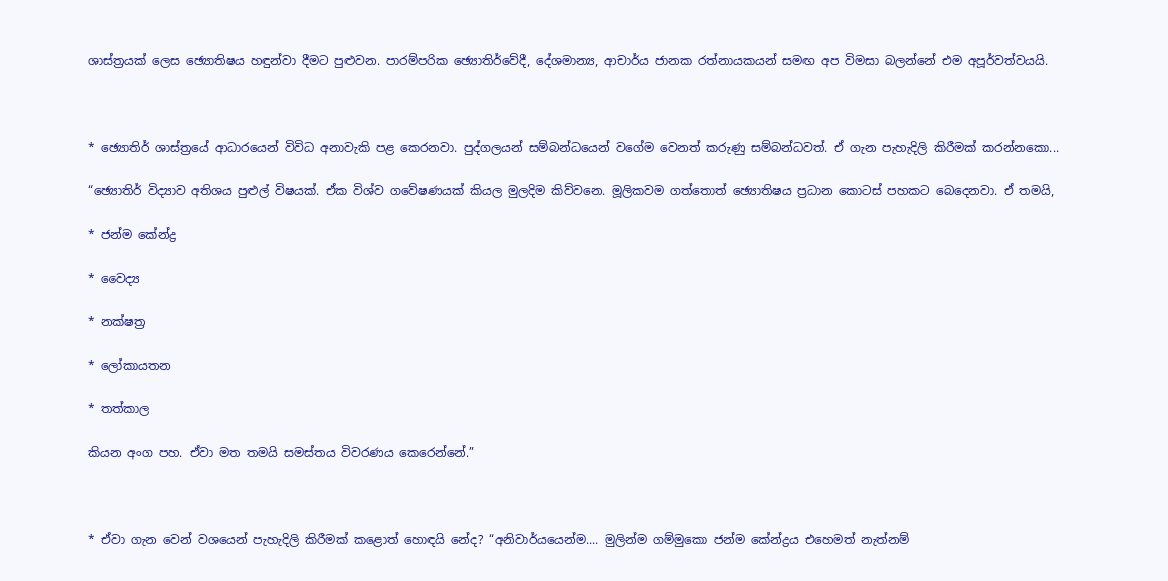ශාස්ත්‍රයක් ලෙස ඡ්‍යොතිෂය හඳුන්වා දීමට පුළුවන. පාරම්පරික ඡ්‍යොතිර්වේදී, දේශමාන්‍ය, ආචාර්ය ජානක රත්නායකයන් සමඟ අප විමසා බලන්නේ එම අපූර්වත්වයයි.



* ඡ්‍යොතිර් ශාස්ත්‍රයේ ආධාරයෙන් විවිධ අනාවැකි පළ කෙරනවා. පුද්ගලයන් සම්බන්ධයෙන් වගේම වෙනත් කරුණු සම්බන්ධවත්. ඒ ගැන පැහැදිලි කිරීමක් කරන්නකො...

“ඡ්‍යොතිර් විද්‍යාව අතිශය පුළුල් විෂයක්. ඒක විශ්ව ගවේෂණයක් කියල මුලදිම කිව්වනෙ. මූලිකවම ගත්තොත් ඡ්‍යොතිෂය ප්‍රධාන කොටස් පහකට බෙදෙනවා. ඒ තමයි,

* ජන්ම කේන්ද්‍ර

* වෛද්‍ය

* නක්ෂත්‍ර

* ලෝකායතන

* තත්කාල

කියන අංග පහ. ඒවා මත තමයි සමස්තය විවරණය කෙරෙන්නේ.”



* ඒවා ගැන වෙන් වශයෙන් පැහැදිලි කිරීමක් කළොත් හොඳයි නේද? “අනිවාර්යයෙන්ම.... මුලින්ම ගම්මුකො ජන්ම කේන්ද්‍රය එහෙමත් නැත්නම්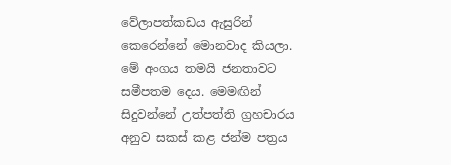වේලාපත්කඩය ඇසුරින් කෙරෙන්නේ මොනවාද කියලා. මේ අංගය තමයි ජනතාවට සමීපතම දෙය. මෙමඟින් සිදුවන්නේ උත්පත්ති ග්‍රහචාරය අනුව සකස් කළ ජන්ම පත්‍රය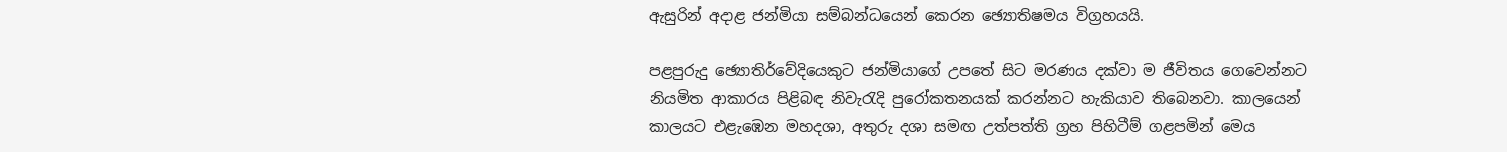ඇසුරින් අදාළ ජන්මියා සම්බන්ධයෙන් කෙරන ඡ්‍යොතිෂමය විග්‍රහයයි.

පළපුරුදු ඡ්‍යොතිර්වේදියෙකුට ජන්මියාගේ උපතේ සිට මරණය දක්වා ම ජීවිතය ගෙවෙන්නට නියමිත ආකාරය පිළිබඳ නිවැරැදි පුරෝකතනයක් කරන්නට හැකියාව තිබෙනවා. කාලයෙන් කාලයට එළැඹෙන මහදශා, අතුරු දශා සමඟ උත්පත්ති ග්‍රහ පිහිටීම් ගළපමින් මෙය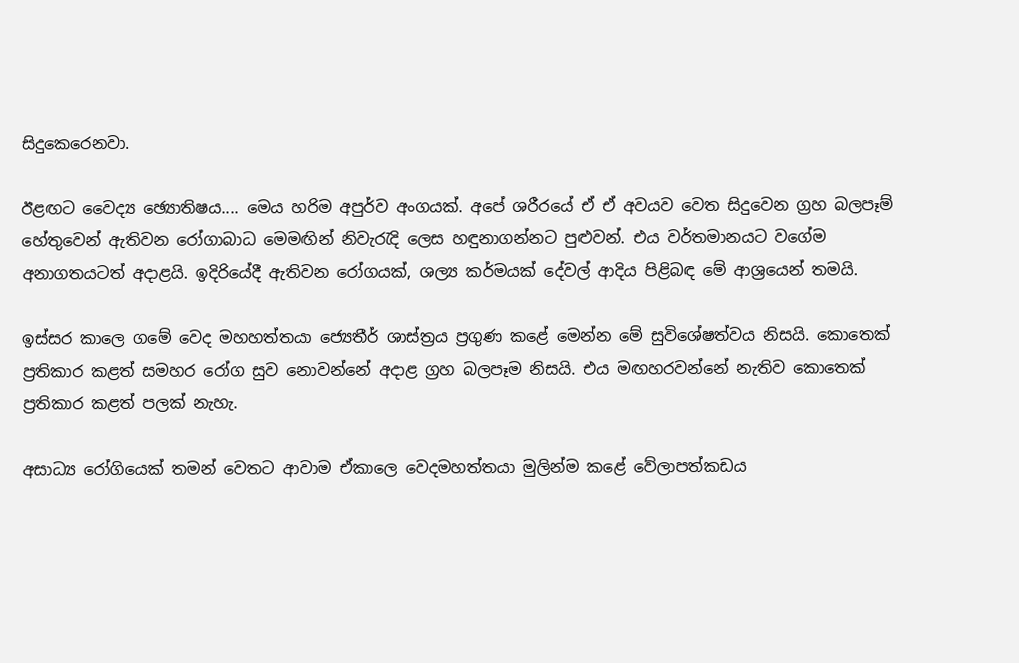සිදුකෙරෙනවා.

ඊළඟට වෛද්‍ය ඡ්‍යොතිෂය.... මෙය හරිම අපුර්ව අංගයක්. අපේ ශරීරයේ ඒ ඒ අවයව වෙත සිදුවෙන ග්‍රහ බලපෑම් හේතුවෙන් ඇතිවන රෝගාබාධ මෙමඟින් නිවැරැදි ලෙස හඳුනාගන්නට පුළුවන්. එය වර්තමානයට වගේම අනාගතයටත් අදාළයි. ඉදිරියේදී ඇතිවන රෝගයක්, ශල්‍ය කර්මයක් දේවල් ආදිය පිළිබඳ මේ ආශ්‍රයෙන් තමයි.

ඉස්සර කාලෙ ගමේ වෙද මහහත්තයා ජ්‍යෙතීර් ශාස්ත්‍රය ප්‍රගුණ කළේ මෙන්න මේ සුවිශේෂත්වය නිසයි. කොතෙක් ප්‍රතිකාර කළත් සමහර රෝග සුව නොවන්නේ අදාළ ග්‍රහ බලපෑම නිසයි. එය මඟහරවන්නේ නැතිව කොතෙක් ප්‍රතිකාර කළත් පලක් නැහැ.

අසාධ්‍ය රෝගියෙක් තමන් වෙතට ආවාම ඒකාලෙ වෙදමහත්තයා මුලින්ම කළේ වේලාපත්කඩය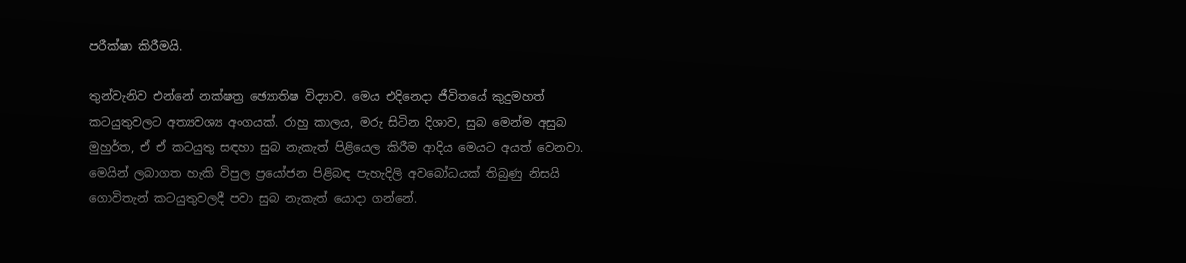පරීක්ෂා කිරීමයි.

තුන්වැනිව එන්නේ නක්ෂත්‍ර ඡ්‍යොතිෂ විද්‍යාව. මෙය එදිනෙදා ජීවිතයේ කුදුමහත් කටයුතුවලට අත්‍යවශ්‍ය අංගයක්. රාහු කාලය, මරු සිටින දිශාව, සුබ මෙන්ම අසුබ මුහුර්ත, ඒ ඒ කටයුතු සඳහා සුබ නැකැත් පිළියෙල කිරීම ආදිය මෙයට අයත් වෙනවා. මෙයින් ලබාගත හැකි විපුල ප්‍රයෝජන පිළිබඳ පැහැදිලි අවබෝධයක් තිබුණු නිසයි ගොවිතැන් කටයුතුවලදී පවා සුබ නැකැත් යොදා ගන්නේ.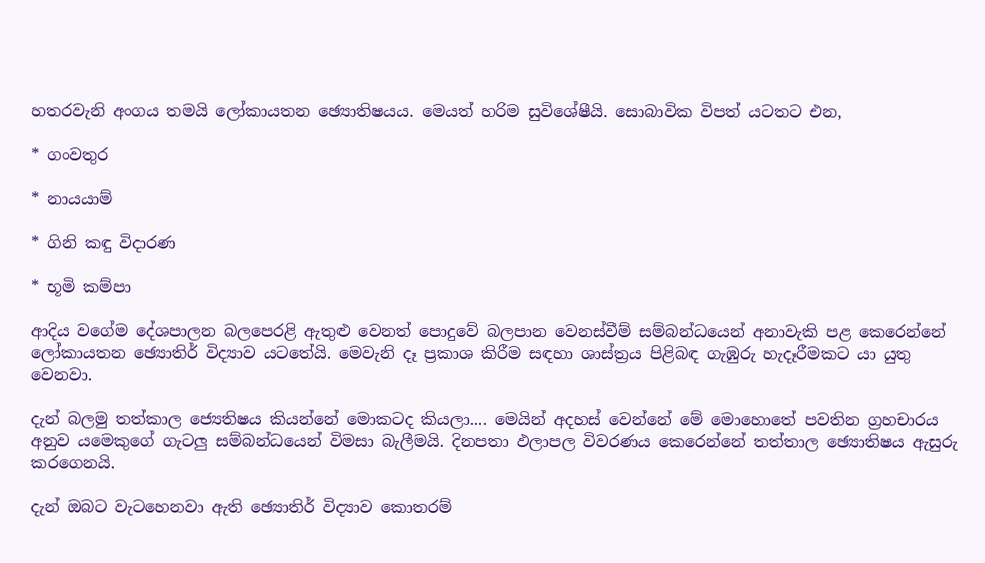හතරවැනි අංගය තමයි ලෝකායතන ඡ්‍යොතිෂයය. මෙයත් හරිම සුවිශේෂීයි. සොබාවික විපත් යටතට එන,

* ගංවතුර

* නායයාම්

* ගිනි කඳු විදාරණ

* භූමි කම්පා

ආදිය වගේම දේශපාලන බලපෙරළි ඇතුළු වෙනත් පොදුවේ බලපාන වෙනස්වීම් සම්බන්ධයෙන් අනාවැකි පළ කෙරෙන්නේ ලෝකායතන ඡ්‍යොතිර් විද්‍යාව යටතේයි. මෙවැනි දෑ ප්‍රකාශ කිරීම සඳහා ශාස්ත්‍රය පිළිබඳ ගැඹුරු හැදෑරීමකට යා යුතු වෙනවා.

දැන් බලමු තත්කාල ජ්‍යෙතිෂය කියන්නේ මොකටද කියලා.... මෙයින් අදහස් වෙන්නේ මේ මොහොතේ පවතින ග්‍රහචාරය අනුව යමෙකුගේ ගැටලු සම්බන්ධයෙන් විමසා බැලීමයි. දිනපතා ඵලාපල විවරණය කෙරෙන්නේ තත්තාල ඡ්‍යොතිෂය ඇසුරු කරගෙනයි.

දැන් ඔබට වැටහෙනවා ඇති ඡ්‍යොතිර් විද්‍යාව කොතරම්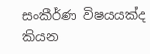සංකීර්ණ විෂයයක්ද කියන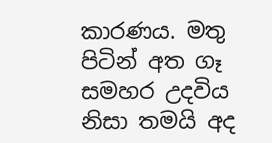කාරණය. මතු පිටින් අත ගෑ සමහර උදවිය නිසා තමයි අද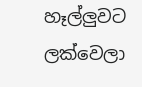හෑල්ලුවට ලක්වෙලා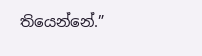තියෙන්නේ.”